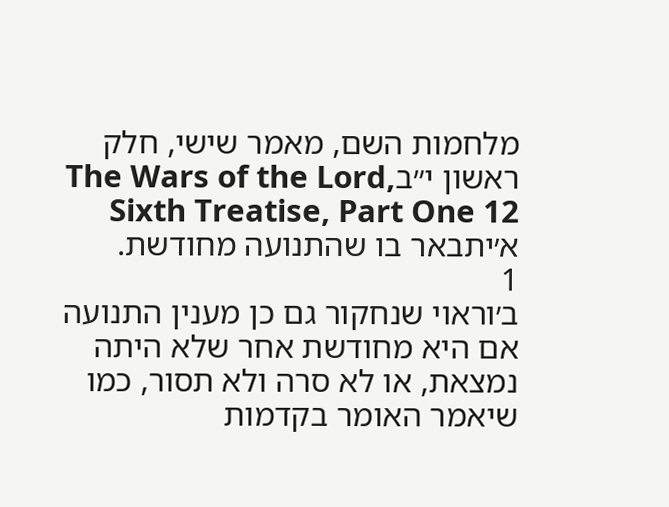מלחמות השם, מאמר שישי, חלק ראשון י״בThe Wars of the Lord, Sixth Treatise, Part One 12
א׳יתבאר בו שהתנועה מחודשת.
1
ב׳וראוי שנחקור גם כן מענין התנועה אם היא מחודשת אחר שלא היתה נמצאת, או לא סרה ולא תסור, כמו שיאמר האומר בקדמות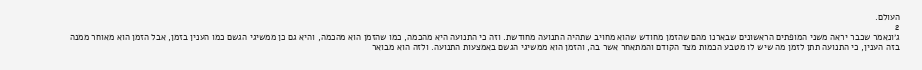העולם.
2
ג׳ונאמר שכבר יראה משני המופתים הראשונים שבארנו מהם שהזמן מחודש שהוא מחויב שתהיה התנועה מחודשת. וזה כי התנועה היא מהכמה, כמו שהזמן הוא מהכמה, והיא גם כן ממשיגי הגשם כמו הענין בזמן, אבל הזמן הוא מאוחר ממנה בזה הענין, כי התנועה תתן לזמן מה שיש לו מטבע הכמות מצד הקודם והמתאחר אשר בה, והזמן הוא ממשיגי הגשם באמצעות התנועה. ולזה הוא מבואר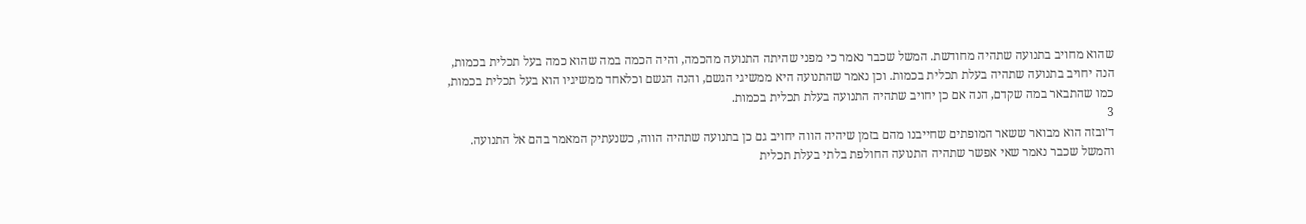שהוא מחויב בתנועה שתהיה מחודשת. המשל שכבר נאמר כי מפני שהיתה התנועה מהכמה, והיה הכמה במה שהוא כמה בעל תכלית בכמות, הנה יחויב בתנועה שתהיה בעלת תכלית בכמות. וכן נאמר שהתנועה היא ממשיגי הגשם, והנה הגשם וכלאחד ממשיגיו הוא בעל תכלית בכמות, כמו שהתבאר במה שקדם, הנה אם כן יחויב שתהיה התנועה בעלת תכלית בכמות.
3
ד׳ובזה הוא מבואר ששאר המופתים שחייבנו מהם בזמן שיהיה הווה יחויב גם כן בתנועה שתהיה הווה, כשנעתיק המאמר בהם אל התנועה. והמשל שכבר נאמר שאי אפשר שתהיה התנועה החולפת בלתי בעלת תכלית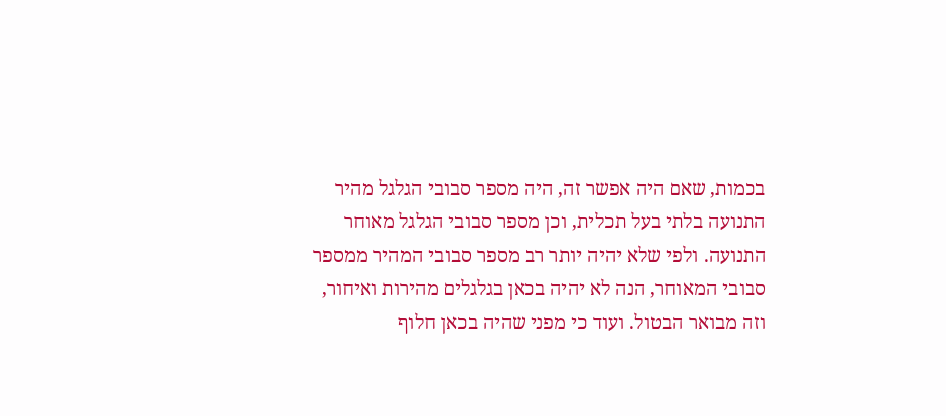בכמות, שאם היה אפשר זה, היה מספר סבובי הגלגל מהיר התנועה בלתי בעל תכלית, וכן מספר סבובי הגלגל מאוחר התנועה. ולפי שלא יהיה יותר רב מספר סבובי המהיר ממספר סבובי המאוחר, הנה לא יהיה בכאן בגלגלים מהירות ואיחור, וזה מבואר הבטול. ועוד כי מפני שהיה בכאן חלוף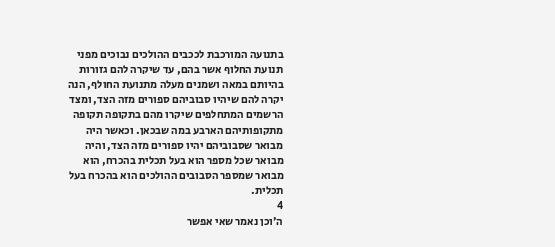בתנועה המורכבת לככבים ההולכים נבוכים מפני תנועת החלוף אשר בהם, עד שיקרה להם גזורות בהיותם במאה ושמנים מעלה מתנועת החולף, הנה יקרה להם שיהיו סבוביהם ספורים מזה הצד, ומצד הרשמים המתחלפים שיקרו מהם בתקופה תקופה מתקופותיהם הארבע במה שבכאן. וכאשר היה מבואר שסבוביהם יהיו ספורים מזה הצד, והיה מבואר שכל מספר הוא בעל תכלית בהכרח, הוא מבואר שמספר הסבובים ההולכים הוא בהכרח בעל תכלית.
4
ה׳וכן נאמר שאי אפשר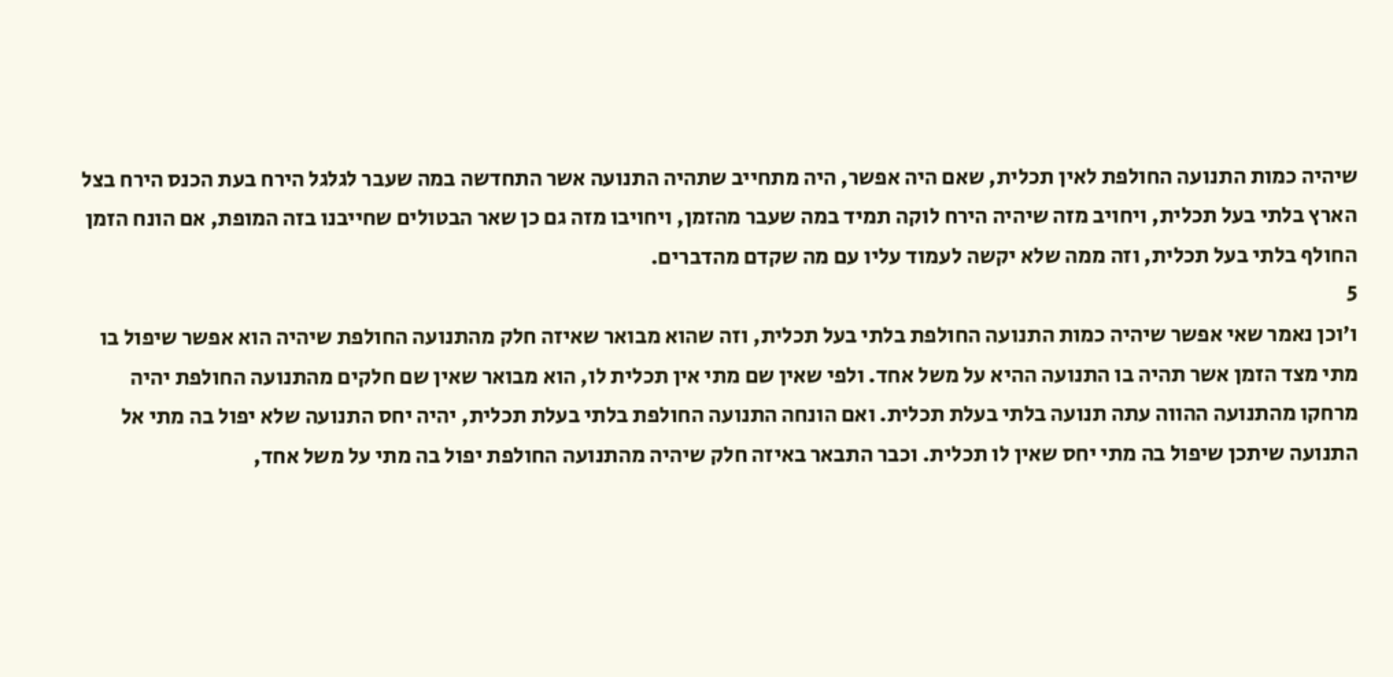שיהיה כמות התנועה החולפת לאין תכלית, שאם היה אפשר, היה מתחייב שתהיה התנועה אשר התחדשה במה שעבר לגלגל הירח בעת הכנס הירח בצל הארץ בלתי בעל תכלית, ויחויב מזה שיהיה הירח לוקה תמיד במה שעבר מהזמן, ויחויבו מזה גם כן שאר הבטולים שחייבנו בזה המופת, אם הונח הזמן החולף בלתי בעל תכלית, וזה ממה שלא יקשה לעמוד עליו עם מה שקדם מהדברים.
5
ו׳וכן נאמר שאי אפשר שיהיה כמות התנועה החולפת בלתי בעל תכלית, וזה שהוא מבואר שאיזה חלק מהתנועה החולפת שיהיה הוא אפשר שיפול בו מתי מצד הזמן אשר תהיה בו התנועה ההיא על משל אחד. ולפי שאין שם מתי אין תכלית לו, הוא מבואר שאין שם חלקים מהתנועה החולפת יהיה מרחקו מהתנועה ההווה עתה תנועה בלתי בעלת תכלית. ואם הונחה התנועה החולפת בלתי בעלת תכלית, יהיה יחס התנועה שלא יפול בה מתי אל התנועה שיתכן שיפול בה מתי יחס שאין לו תכלית. וכבר התבאר באיזה חלק שיהיה מהתנועה החולפת יפול בה מתי על משל אחד,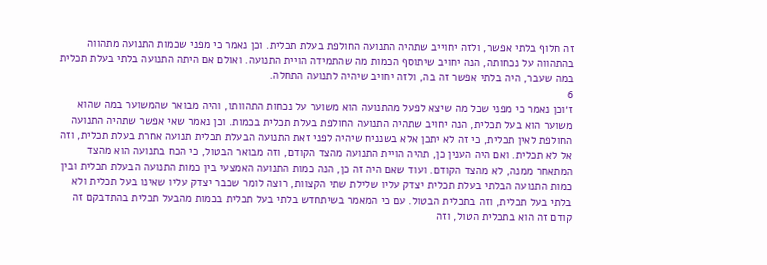זה חלוף בלתי אפשר, ולזה יחוייב שתהיה התנועה החולפת בעלת תכלית. וכן נאמר כי מפני שכמות התנועה מתהווה בהתהווה על נכחותה, הנה יחויב שיתוסף הכמות מה שהתמידה הויית התנועה. ואולם אם היתה התנועה בלתי בעלת תכלית במה שעבר, היה בלתי אפשר זה בה, ולזה יחויב שיהיה לתנועה התחלה.
6
ז׳וכן נאמר כי מפני שכל מה שיצא לפעל מהתנועה הוא משוער על נכחות התהוותו, והיה מבואר שהמשוער במה שהוא משוער הוא בעל תכלית, הנה יחויב שתהיה התנועה החולפת בעלת תכלית בכמות. וכן נאמר שאי אפשר שתהיה התנועה החולפת לאין תכלית, כי זה לא יתכן אלא בשנניח שיהיה לפני זאת התנועה הבעלת תכלית תנועה אחרת בעלת תכלית, וזה אל לא תכלית. ואם היה הענין כן, תהיה הויית התנועה מהצד הקודם, וזה מבואר הבטול, כי הכח בתנועה הוא מהצד המתאחר ממנה, לא מהצד הקודם. ועוד שאם היה זה כן, הנה כמות התנועה האמצעי בין כמות התנועה הבעלת תכלית ובין כמות התנועה הבלתי בעלת תכלית יצדק עליו שלילת שתי הקצוות, רוצה לומר שכבר יצדק עליו שאינו בעל תכלית ולא בלתי בעל תכלית, וזה בתכלית הבטול. עם כי המאמר בשיתחדש בלתי בעל תכלית בכמות מהבעל תכלית בהתדבקם זה קודם זה הוא בתכלית הטול, וזה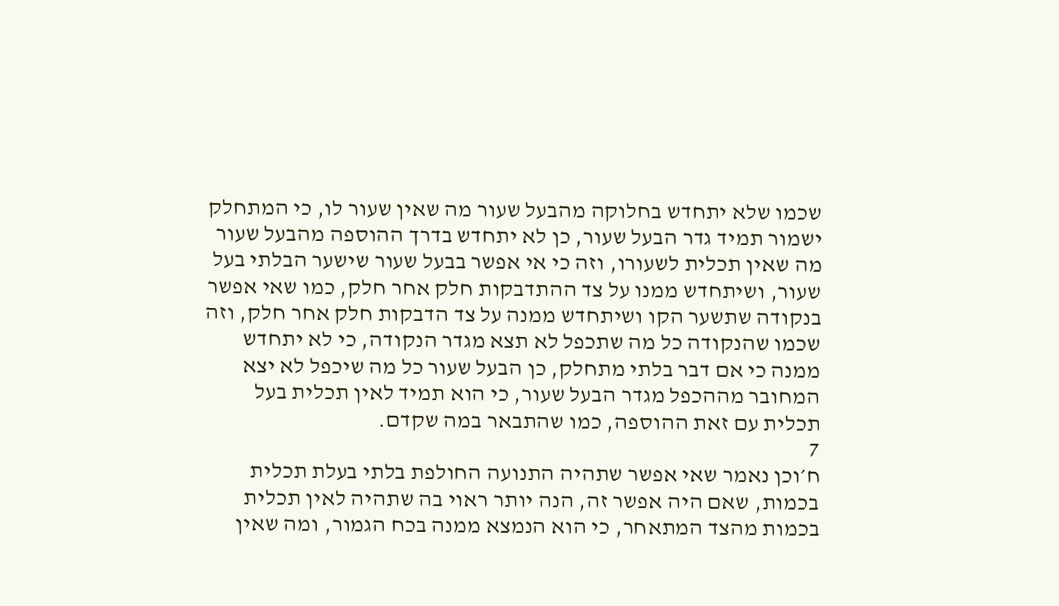שכמו שלא יתחדש בחלוקה מהבעל שעור מה שאין שעור לו, כי המתחלק ישמור תמיד גדר הבעל שעור, כן לא יתחדש בדרך ההוספה מהבעל שעור מה שאין תכלית לשעורו, וזה כי אי אפשר בבעל שעור שישער הבלתי בעל שעור, ושיתחדש ממנו על צד ההתדבקות חלק אחר חלק, כמו שאי אפשר בנקודה שתשער הקו ושיתחדש ממנה על צד הדבקות חלק אחר חלק, וזה שכמו שהנקודה כל מה שתכפל לא תצא מגדר הנקודה, כי לא יתחדש ממנה כי אם דבר בלתי מתחלק, כן הבעל שעור כל מה שיכפל לא יצא המחובר מההכפל מגדר הבעל שעור, כי הוא תמיד לאין תכלית בעל תכלית עם זאת ההוספה, כמו שהתבאר במה שקדם.
7
ח׳וכן נאמר שאי אפשר שתהיה התנועה החולפת בלתי בעלת תכלית בכמות, שאם היה אפשר זה, הנה יותר ראוי בה שתהיה לאין תכלית בכמות מהצד המתאחר, כי הוא הנמצא ממנה בכח הגמור, ומה שאין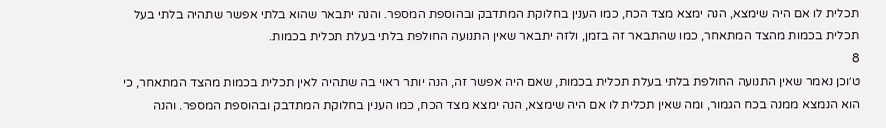תכלית לו אם היה שימצא, הנה ימצא מצד הכח, כמו הענין בחלוקת המתדבק ובהוספת המספר. והנה יתבאר שהוא בלתי אפשר שתהיה בלתי בעל תכלית בכמות מהצד המתאחר, כמו שהתבאר זה בזמן, ולזה יתבאר שאין התנועה החולפת בלתי בעלת תכלית בכמות.
8
ט׳וכן נאמר שאין התנועה החולפת בלתי בעלת תכלית בכמות, שאם היה אפשר זה, הנה יותר ראוי בה שתהיה לאין תכלית בכמות מהצד המתאחר, כי הוא הנמצא ממנה בכח הגמור, ומה שאין תכלית לו אם היה שימצא, הנה ימצא מצד הכח, כמו הענין בחלוקת המתדבק ובהוספת המספר. והנה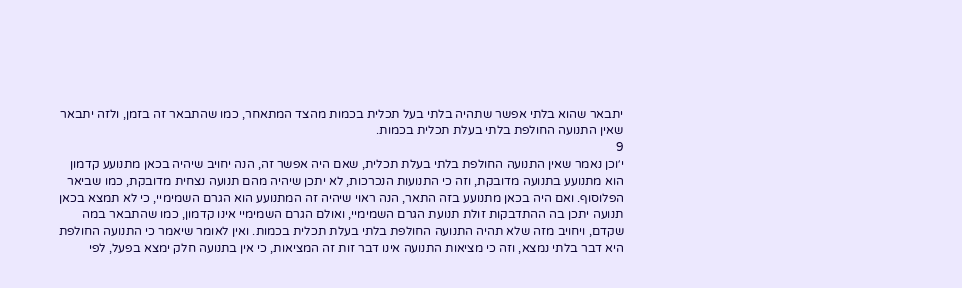יתבאר שהוא בלתי אפשר שתהיה בלתי בעל תכלית בכמות מהצד המתאחר, כמו שהתבאר זה בזמן, ולזה יתבאר שאין התנועה החולפת בלתי בעלת תכלית בכמות.
9
י׳וכן נאמר שאין התנועה החולפת בלתי בעלת תכלית, שאם היה אפשר זה, הנה יחויב שיהיה בכאן מתנועע קדמון הוא מתנועע בתנועה מדובקת, וזה כי התנועות הנכרכות, לא יתכן שיהיה מהם תנועה נצחית מדובקת, כמו שביאר הפלוסוף. ואם היה בכאן מתנועע בזה התאר, הנה ראוי שיהיה זה המתנועע הוא הגרם השמימיי, כי לא תמצא בכאן תנועה יתכן בה ההתדבקות זולת תנועת הגרם השמימיי, ואולם הגרם השמימיי אינו קדמון, כמו שהתבאר במה שקדם, ויחויב מזה שלא תהיה התנועה החולפת בלתי בעלת תכלית בכמות. ואין לאומר שיאמר כי התנועה החולפת היא דבר בלתי נמצא, וזה כי מציאות התנועה אינו דבר זות זה המציאות, כי אין בתנועה חלק ימצא בפעל, לפי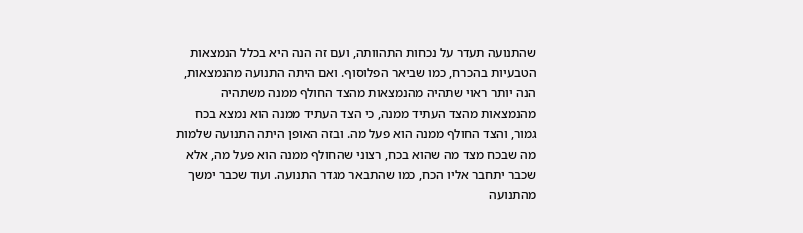שהתנועה תעדר על נכחות התהוותה, ועם זה הנה היא בכלל הנמצאות הטבעיות בהכרח, כמו שביאר הפלוסוף. ואם היתה התנועה מהנמצאות, הנה יותר ראוי שתהיה מהנמצאות מהצד החולף ממנה משתהיה מהנמצאות מהצד העתיד ממנה, כי הצד העתיד ממנה הוא נמצא בכח גמור, והצד החולף ממנה הוא פעל מה. ובזה האופן היתה התנועה שלמות מה שבכח מצד מה שהוא בכח, רצוני שהחולף ממנה הוא פעל מה, אלא שכבר יתחבר אליו הכח, כמו שהתבאר מגדר התנועה. ועוד שכבר ימשך מהתנועה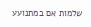שלמות אם במתנועע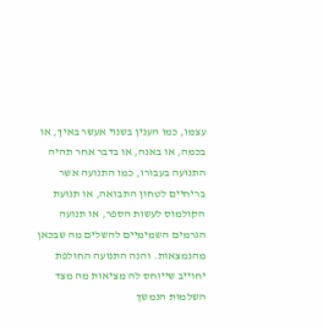עצמו, כמו הענין בשנוי אעשר באיך, או בכמה, או באנה, או בדבר אחר תהיה התנועה בעבורו, כמו התנועה אשר בריחיים לטחון התבואה, או תנועת הקולמוס לעשות הספר, או תנועה הגרמים השמימיים להשלים מה שבכאן מהנמצאות. והנה התנועה החולפת יחוייב שייוחס לה מציאות מה מצד השלמות הנמשך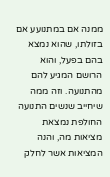ממנה אם במתנועע אם בזולתו, שהוא נמצא בהם בפעל, והוא הרושם המגיע להם מהתנועה. וזה ממה שיחייב שנשים התנועה החולפת נמצאת מציאות מה, והנה המציאות אשר לחלק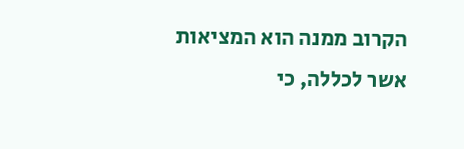הקרוב ממנה הוא המציאות אשר לכללה, כי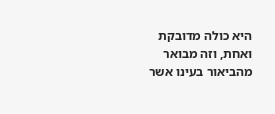היא כולה מדובקת ואחת, וזה מבואר מהביאור בעינו אשר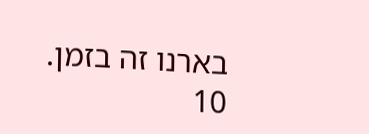בארנו זה בזמן.
10